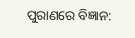ପୁରାଣରେ ବିଜ୍ଞାନ: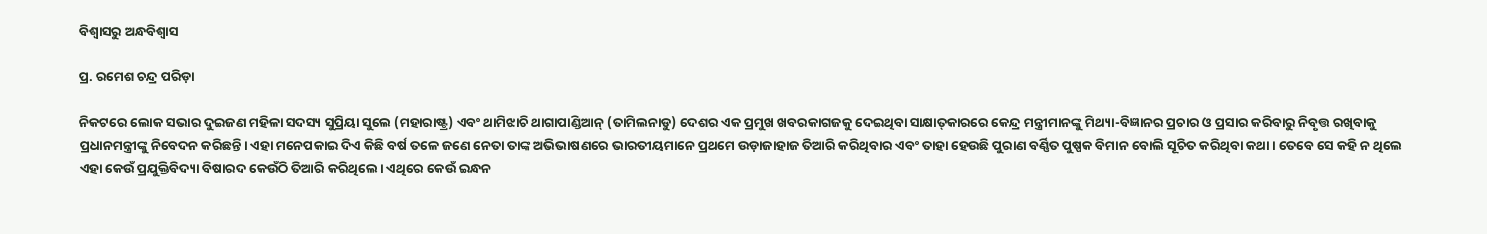ବିଶ୍ୱାସରୁ ଅନ୍ଧବିଶ୍ୱାସ

ପ୍ର. ରମେଶ ଚନ୍ଦ୍ର ପରିଡ଼ା

ନିକଟରେ ଲୋକ ସଭାର ଦୁଇଜଣ ମହିଳା ସଦସ୍ୟ ସୁପ୍ରିୟା ସୁଲେ (ମହାରାଷ୍ଟ୍ର) ଏବଂ ଥାମିଝାଚି ଥାଗାପାଣ୍ଡିଆନ୍‌ (ତାମିଲନାଡୁ) ଦେଶର ଏକ ପ୍ରମୁଖ ଖବରକାଗଜକୁ ଦେଇଥିବା ସାକ୍ଷାତ୍‌କାରରେ କେନ୍ଦ୍ର ମନ୍ତ୍ରୀମାନଙ୍କୁ ମିଥ୍ୟା-ବିଜ୍ଞାନର ପ୍ରଚାର ଓ ପ୍ରସାର କରିବାରୁ ନିବୃତ୍ତ ରଖିବାକୁ ପ୍ରଧାନମନ୍ତ୍ରୀଙ୍କୁ ନିବେଦନ କରିଛନ୍ତି। ଏହା ମନେପକାଇ ଦିଏ କିଛି ବର୍ଷ ତଳେ ଜଣେ ନେତା ତାଙ୍କ ଅଭିଭାଷଣରେ ଭାରତୀୟମାନେ ପ୍ରଥମେ ଉଡ଼ାଜାହାଜ ତିଆରି କରିଥିବାର ଏବଂ ତାହା ହେଉଛି ପୁରାଣ ବର୍ଣ୍ଣିତ ପୁଷ୍ପକ ବିମାନ ବୋଲି ସୂଚିତ କରିଥିବା କଥା। ତେବେ ସେ କହି ନ ଥିଲେ ଏହା କେଉଁ ପ୍ରଯୁକ୍ତିବିଦ୍ୟା ବିଷାରଦ କେଉଁଠି ତିଆରି କରିଥିଲେ। ଏଥିରେ କେଉଁ ଇନ୍ଧନ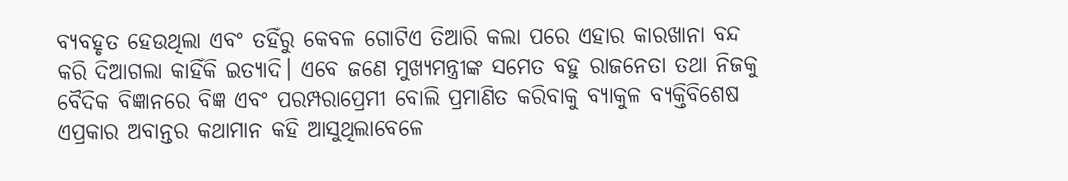ବ୍ୟବହୃତ ହେଉଥିଲା ଏବଂ ତହିଁରୁ କେବଳ ଗୋଟିଏ ତିଆରି କଲା ପରେ ଏହାର କାରଖାନା ବନ୍ଦ କରି ଦିଆଗଲା କାହିଁକି ଇତ୍ୟାଦି। ଏବେ ଜଣେ ମୁଖ୍ୟମନ୍ତ୍ରୀଙ୍କ ସମେତ ବହୁ ରାଜନେତା ତଥା ନିଜକୁ ବୈଦିକ ବିଜ୍ଞାନରେ ବିଜ୍ଞ ଏବଂ ପରମ୍ପରାପ୍ରେମୀ ବୋଲି ପ୍ରମାଣିତ କରିବାକୁ ବ୍ୟାକୁଳ ବ୍ୟକ୍ତିବିଶେଷ ଏପ୍ରକାର ଅବାନ୍ତର କଥାମାନ କହି ଆସୁଥିଲାବେଳେ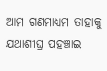ଆମ ଗଣମାଧ୍ୟମ ତାହାକୁ ଯଥାଶୀଘ୍ର ପହଞ୍ଚାଇ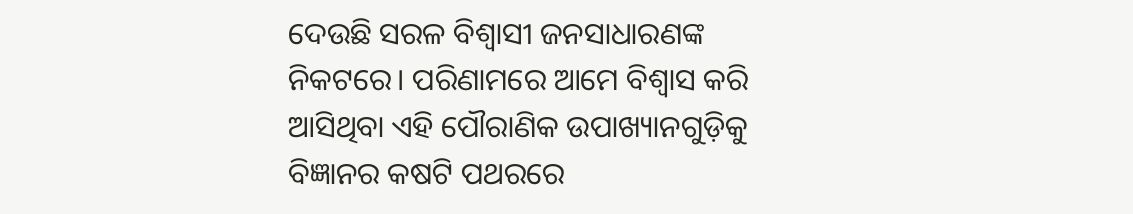ଦେଉଛି ସରଳ ବିଶ୍ୱାସୀ ଜନସାଧାରଣଙ୍କ ନିକଟରେ। ପରିଣାମରେ ଆମେ ବିଶ୍ୱାସ କରି ଆସିଥିବା ଏହି ପୌରାଣିକ ଉପାଖ୍ୟାନଗୁଡ଼ିକୁ ବିଜ୍ଞାନର କଷଟି ପଥରରେ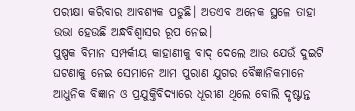ପରୀକ୍ଷା କରିବାର ଆବଶ୍ୟକ ପଡୁଛି। ଅତଏବ ଅନେକ ସ୍ଥଳେ ତାହା ଉଭା ହେଉଛି ଅନ୍ଧବିଶ୍ୱାସର ରୂପ ନେଇ।
ପୁଷ୍ପକ ବିମାନ ସମ୍ପର୍କୀୟ କାହାଣୀକୁ ବାଦ୍‌ ଦେଲେ ଆଉ ଯେଉଁ ଦୁଇଟି ଘଟଣାକୁ ନେଇ ସେମାନେ ଆମ ପୁରାଣ ଯୁଗର ବୈଜ୍ଞାନିକମାନେ ଆଧୁନିକ ବିଜ୍ଞାନ ଓ ପ୍ରଯୁକ୍ତିବିଦ୍ୟାରେ ଧୂରୀଣ ଥିଲେ ବୋଲି ଦୃଷ୍ଟାନ୍ତ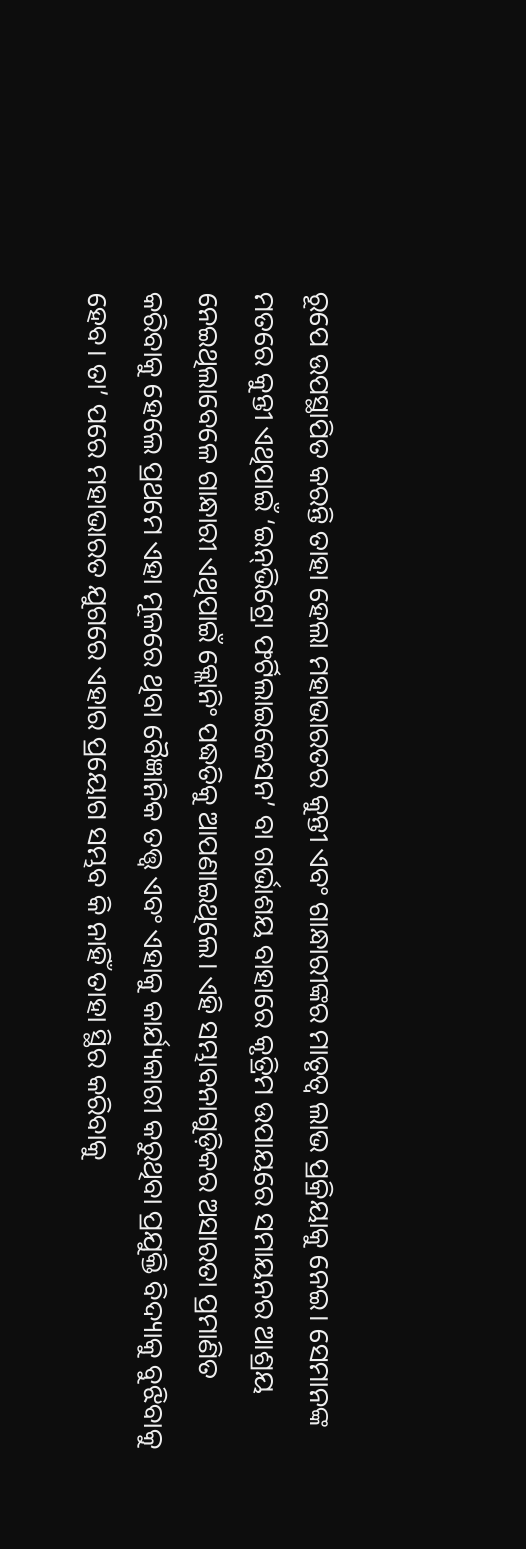ରୂପେ ଉପସ୍ଥାପିତ କରନ୍ତି ତାହା ହେଲା ମହାଭାରତର କୁନ୍ତୀ ଏବଂ ଗାନ୍ଧାରୀଙ୍କର ମାତୃତ୍ୱ ଲାଭ ପ୍ରକ୍ରିୟାକୁ ନେଇ। ସେମାନଙ୍କ ମତରେ କୁନ୍ତୀ ଏଥିପାଇଁ ‘ଇନ୍‌ଭିଟ୍ରୋ ଫର୍ଟିଲାଇଜେସନ’ ବା ଗର୍ଭାଶୟ ବାହାରେ କୃତ୍ରିମ ଉପାୟରେ ସମାୟନର ଆଶ୍ରୟ ନେଇଥିଲାବେଳେ ଗାନ୍ଧାରୀ ଏଥିପାଇଁ କ୍ଲୋନିଂ ପଦ୍ଧତିକୁ ଆପଣାଇଥିଲେ। ଏହି ସମ୍ଭାବନାଗୁଡ଼ିକର ଅସାରତା ପ୍ରମାଣିତ କରିବାକୁ ହେଲେ ପ୍ରଥମେ ଏହା ମୂଳରେ ଥିବା ବୈଜ୍ଞାନିକ ତତ୍ତ୍ୱ ଏବଂ ଏହାକୁ କାର୍ଯ୍ୟକାରୀ କରୁଥିବା ପ୍ରଯୁକ୍ତି ବିଦ୍ୟାକୁ ବୁଝିବାକୁ ହେବ। ତା’ ପରେ ମହାଭାରତ ଯୁଗରେ ଏହାର ପ୍ରୟୋଗ ସମ୍ଭବ କି ନାହିଁ ତାହା ସ୍ଥିର କରିବାକୁ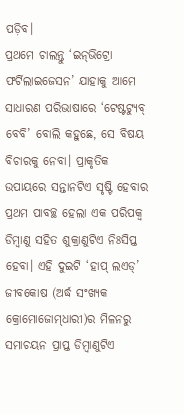ପଡ଼ିବ।
ପ୍ରଥମେ ଚାଲନ୍ତୁ ‘ଇନ୍‌ଭିଟ୍ରୋ ଫର୍ଟିଲାଇଜେସନ’ ଯାହାକୁ ଆମେ ସାଧାରଣ ପରିଭାଷାରେ ‘ଟେଷ୍ଟଟ୍ୟୁବ୍‌ ବେବି’ ବୋଲି କହୁଛେ, ସେ ବିଷୟ ବିଚାରକୁ ନେବା। ପ୍ରାକୃତିକ ଉପାୟରେ ସନ୍ତାନଟିଏ ସୃଷ୍ଟି ହେବାର ପ୍ରଥମ ପାବଚ୍ଛ ହେଲା ଏକ ପରିପକ୍ୱ ଡିମ୍ବାଣୁ ସହିତ ଶୁକ୍ରାଣୁଟିଏ ନିଃସିପ୍ତ ହେବା। ଏହି ଦୁଇଟି ‘ହାପ୍‌ ଲଏଡ୍‌’ ଜୀବକୋଷ (ଅର୍ଦ୍ଧ ସଂଖ୍ୟକ କ୍ରୋମୋଜୋମ୍‌ଧାରୀ)ର ମିଳନରୁ ସମାଚୟନ ପ୍ରାପ୍ତ ଡିମ୍ବାଣୁଟିଏ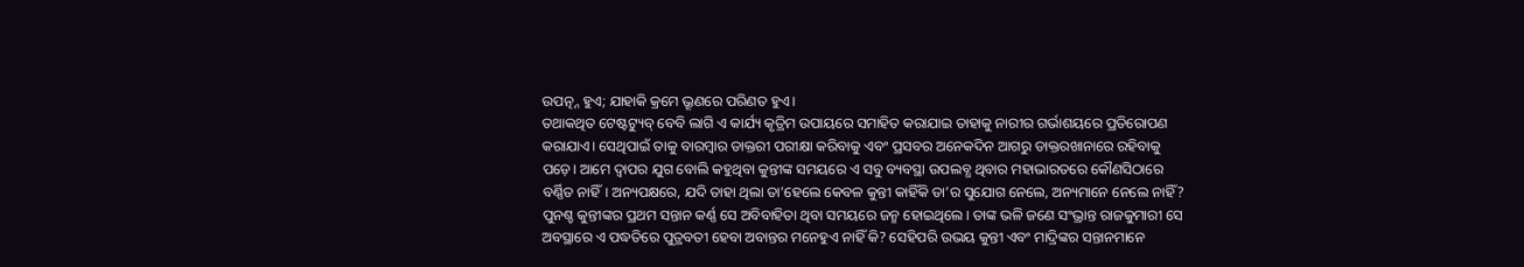ଉପତ୍ନ୍ନ ହୁଏ; ଯାହାକି କ୍ରମେ ଭ୍ରୂଣରେ ପରିଣତ ହୁଏ।
ତଥାକଥିତ ଟେଷ୍ଟଟ୍ୟୁବ୍‌ ବେବି ଲାଗି ଏ କାର୍ଯ୍ୟ କୃତ୍ରିମ ଉପାୟରେ ସମାହିତ କରାଯାଇ ତାହାକୁ ନାରୀର ଗର୍ଭାଶୟରେ ପ୍ରତିରୋପଣ କରାଯାଏ। ସେଥିପାଇଁ ତାକୁ ବାରମ୍ବାର ଡାକ୍ତରୀ ପରୀକ୍ଷା କରିବାକୁ ଏବଂ ପ୍ରସବର ଅନେକଦିନ ଆଗରୁ ଡାକ୍ତରଖାନାରେ ରହିବାକୁ ପଡ଼େ। ଆମେ ଦ୍ୱାପର ଯୁଗ ବୋଲି କହୁଥିବା କୁନ୍ତୀଙ୍କ ସମୟରେ ଏ ସବୁ ବ୍ୟବସ୍ଥା ଉପଲବ୍ଧ ଥିବାର ମହାଭାରତରେ କୌଣସିଠାରେ ବର୍ଣ୍ଣିତ ନାହିଁ। ଅନ୍ୟପକ୍ଷରେ, ଯଦି ତାହା ଥିଲା ତା’ହେଲେ କେବଳ କୁନ୍ତୀ କାହିଁକି ତା’ର ସୁଯୋଗ ନେଲେ, ଅନ୍ୟମାନେ ନେଲେ ନାହିଁ? ପୁନଶ୍ଚ କୁନ୍ତୀଙ୍କର ପ୍ରଥମ ସନ୍ତାନ କର୍ଣ୍ଣ ସେ ଅବିବାହିତା ଥିବା ସମୟରେ ଜନ୍ମ ହୋଇଥିଲେ। ତାଙ୍କ ଭଳି ଜଣେ ସଂଭ୍ରାନ୍ତ ରାଜକୁମାରୀ ସେ ଅବସ୍ଥାରେ ଏ ପଦ୍ଧତିରେ ପୁତ୍ରବତୀ ହେବା ଅବାନ୍ତର ମନେହୁଏ ନାହିଁ କି? ସେହିପରି ଉଭୟ କୁନ୍ତୀ ଏବଂ ମାଦ୍ରିଙ୍କର ସନ୍ତାନମାନେ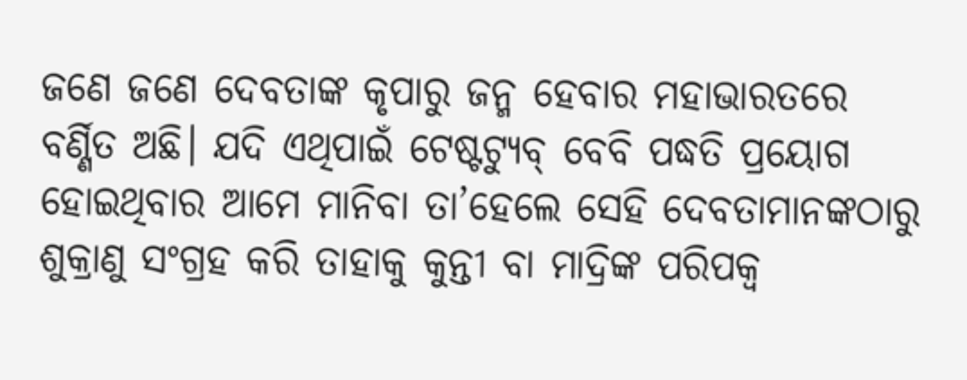ଜଣେ ଜଣେ ଦେବତାଙ୍କ କୃପାରୁ ଜନ୍ମ ହେବାର ମହାଭାରତରେ ବର୍ଣ୍ଣିତ ଅଛି। ଯଦି ଏଥିପାଇଁ ଟେଷ୍ଟଟ୍ୟୁବ୍‌ ବେବି ପଦ୍ଧତି ପ୍ରୟୋଗ ହୋଇଥିବାର ଆମେ ମାନିବା ତା’ହେଲେ ସେହି ଦେବତାମାନଙ୍କଠାରୁ ଶୁକ୍ରାଣୁ ସଂଗ୍ରହ କରି ତାହାକୁ କୁନ୍ତୀ ବା ମାଦ୍ରିଙ୍କ ପରିପକ୍ୱ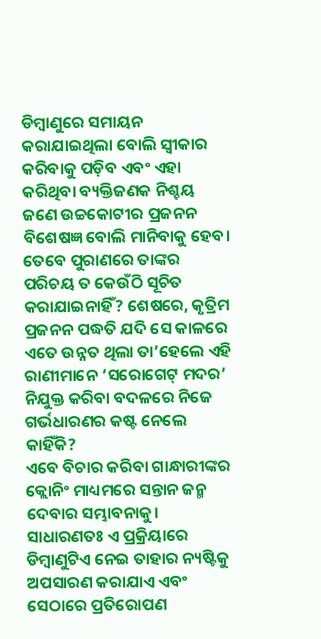ଡିମ୍ବାଣୁରେ ସମାୟନ କରାଯାଇଥିଲା ବୋଲି ସ୍ବୀକାର କରିବାକୁ ପଡ଼ିବ ଏବଂ ଏହା କରିଥିବା ବ୍ୟକ୍ତିଜଣକ ନିଶ୍ଚୟ ଜଣେ ଉଚ୍ଚକୋଟୀର ପ୍ରଜନନ ବିଶେଷଜ୍ଞ ବୋଲି ମାନିବାକୁ ହେବ। ତେବେ ପୁରାଣରେ ତାଙ୍କର ପରିଚୟ ତ କେଉଁଠି ସୂଚିତ କରାଯାଇନାହିଁ? ଶେଷରେ, କୃତ୍ରିମ ପ୍ରଜନନ ପଦ୍ଧତି ଯଦି ସେ କାଳରେ ଏତେ ଉନ୍ନତ ଥିଲା ତା’ହେଲେ ଏହି ରାଣୀମାନେ ‘ସରୋଗେଟ୍‌ ମଦର’ ନିଯୁକ୍ତ କରିବା ବଦଳରେ ନିଜେ ଗର୍ଭଧାରଣର କଷ୍ଟ ନେଲେ କାହିଁକି?
ଏବେ ବିଚାର କରିବା ଗାନ୍ଧାରୀଙ୍କର କ୍ଲୋନିଂ ମାଧ୍ୟମରେ ସନ୍ତାନ ଜନ୍ମ ଦେବାର ସମ୍ଭାବନାକୁ। ସାଧାରଣତଃ ଏ ପ୍ରକ୍ରିୟାରେ ଡିମ୍ବାଣୁଟିଏ ନେଇ ତାହାର ନ୍ୟଷ୍ଟିକୁ ଅପସାରଣ କରାଯାଏ ଏବଂ ସେଠାରେ ପ୍ରତିରୋପଣ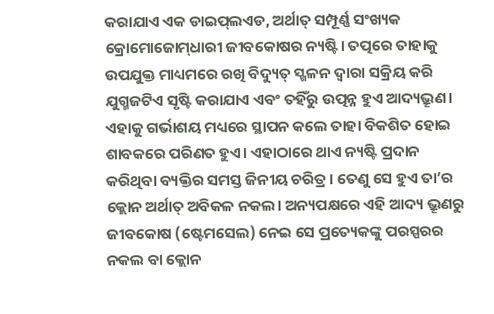କରାଯାଏ ଏକ ଡାଇପ୍‌ଲଏଡ, ଅର୍ଥାତ୍‌ ସମ୍ପୂର୍ଣ୍ଣ ସଂଖ୍ୟକ କ୍ରୋମୋଜୋମ୍‌ଧାରୀ ଜୀବକୋଷର ନ୍ୟଷ୍ଟି। ତତ୍ପରେ ତାହାକୁ ଉପଯୁକ୍ତ ମାଧ୍ୟମରେ ରଖି ବିଦ୍ୟୁତ୍‌ ସ୍ଖଳନ ଦ୍ୱାରା ସକ୍ରିୟ କରି ଯୁଗ୍ମଜଟିଏ ସୃଷ୍ଟି କରାଯାଏ ଏବଂ ତହିଁରୁ ଉତ୍ପନ୍ନ ହୁଏ ଆଦ୍ୟଭ୍ରୂଣ। ଏହାକୁ ଗର୍ଭାଶୟ ମଧ୍ୟରେ ସ୍ଥାପନ କଲେ ତାହା ବିକଶିତ ହୋଇ ଶାବକରେ ପରିଣତ ହୁଏ। ଏହାଠାରେ ଥାଏ ନ୍ୟଷ୍ଟି ପ୍ରଦାନ କରିଥିବା ବ୍ୟକ୍ତିର ସମସ୍ତ ଜିନୀୟ ଚରିତ୍ର। ତେଣୁ ସେ ହୁଏ ତା’ର କ୍ଲୋନ ଅର୍ଥାତ୍‌ ଅବିକଳ ନକଲ। ଅନ୍ୟପକ୍ଷରେ ଏହି ଆଦ୍ୟ ଭ୍ରୂଣରୁ ଜୀବକୋଷ (ଷ୍ଟେମସେଲ) ନେଇ ସେ ପ୍ରତ୍ୟେକଙ୍କୁ ପରସ୍ପରର ନକଲ ବା କ୍ଲୋନ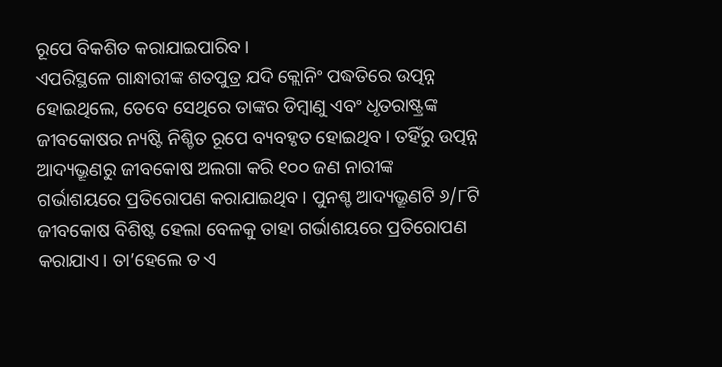ରୂପେ ବିକଶିତ କରାଯାଇପାରିବ।
ଏପରିସ୍ଥଳେ ଗାନ୍ଧାରୀଙ୍କ ଶତପୁତ୍ର ଯଦି କ୍ଲୋନିଂ ପଦ୍ଧତିରେ ଉତ୍ପନ୍ନ ହୋଇଥିଲେ, ତେବେ ସେଥିରେ ତାଙ୍କର ଡିମ୍ବାଣୁ ଏବଂ ଧୃତରାଷ୍ଟ୍ରଙ୍କ ଜୀବକୋଷର ନ୍ୟଷ୍ଟି ନିଶ୍ଚିତ ରୂପେ ବ୍ୟବହୃତ ହୋଇଥିବ। ତହିଁରୁ ଉତ୍ପନ୍ନ ଆଦ୍ୟଭ୍ରୂଣରୁ ଜୀବକୋଷ ଅଲଗା କରି ୧୦୦ ଜଣ ନାରୀଙ୍କ ଗର୍ଭାଶୟରେ ପ୍ରତିରୋପଣ କରାଯାଇଥିବ। ପୁନଶ୍ଚ ଆଦ୍ୟଭ୍ରୂଣଟି ୬/୮ଟି ଜୀବକୋଷ ବିଶିଷ୍ଟ ହେଲା ବେଳକୁ ତାହା ଗର୍ଭାଶୟରେ ପ୍ରତିରୋପଣ କରାଯାଏ। ତା’ହେଲେ ତ ଏ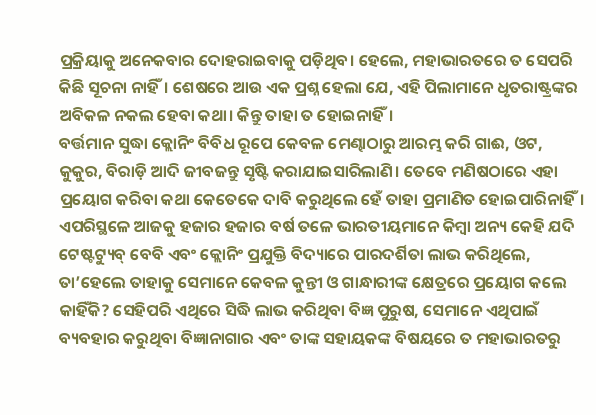ପ୍ରକ୍ରିୟାକୁ ଅନେକବାର ଦୋହରାଇବାକୁ ପଡ଼ିଥିବ। ହେଲେ, ମହାଭାରତରେ ତ ସେପରି କିଛି ସୂଚନା ନାହିଁ। ଶେଷରେ ଆଉ ଏକ ପ୍ରଶ୍ନ ହେଲା ଯେ, ଏହି ପିଲାମାନେ ଧୃତରାଷ୍ଟ୍ରଙ୍କର ଅବିକଳ ନକଲ ହେବା କଥା। କିନ୍ତୁ ତାହା ତ ହୋଇନାହିଁ।
ବର୍ତ୍ତମାନ ସୁଦ୍ଧା କ୍ଲୋନିଂ ବିବିଧ ରୂପେ କେବଳ ମେଣ୍ଢାଠାରୁ ଆରମ୍ଭ କରି ଗାଈ, ଓଟ, କୁକୁର, ବିରାଡ଼ି ଆଦି ଜୀବଜନ୍ତୁ ସୃଷ୍ଟି କରାଯାଇସାରିଲାଣି। ତେବେ ମଣିଷଠାରେ ଏହା ପ୍ରୟୋଗ କରିବା କଥା କେତେକେ ଦାବି କରୁଥିଲେ ହେଁ ତାହା ପ୍ରମାଣିତ ହୋଇପାରିନାହିଁ। ଏପରିସ୍ଥଳେ ଆଜକୁ ହଜାର ହଜାର ବର୍ଷ ତଳେ ଭାରତୀୟମାନେ କିମ୍ବା ଅନ୍ୟ କେହି ଯଦି ଟେଷ୍ଟଟ୍ୟୁବ୍‌ ବେବି ଏବଂ କ୍ଲୋନିଂ ପ୍ରଯୁକ୍ତି ବିଦ୍ୟାରେ ପାରଦର୍ଶିତା ଲାଭ କରିଥିଲେ, ତା’ହେଲେ ତାହାକୁ ସେମାନେ କେବଳ କୁନ୍ତୀ ଓ ଗାନ୍ଧାରୀଙ୍କ କ୍ଷେତ୍ରରେ ପ୍ରୟୋଗ କଲେ କାହିଁକି? ସେହିପରି ଏଥିରେ ସିଦ୍ଧି ଲାଭ କରିଥିବା ବିଜ୍ଞ ପୁରୁଷ, ସେମାନେ ଏଥିପାଇଁ ବ୍ୟବହାର କରୁଥିବା ବିଜ୍ଞାନାଗାର ଏବଂ ତାଙ୍କ ସହାୟକଙ୍କ ବିଷୟରେ ତ ମହାଭାରତରୁ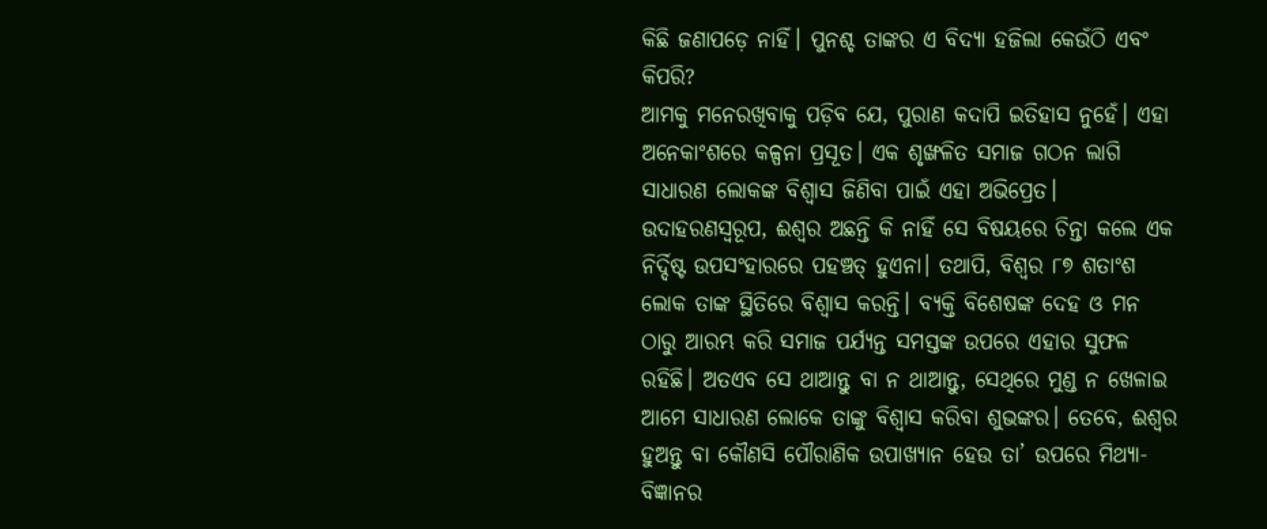କିଛି ଜଣାପଡ଼େ ନାହିଁ। ପୁନଶ୍ଚ ତାଙ୍କର ଏ ବିଦ୍ୟା ହଜିଲା କେଉଁଠି ଏବଂ କିପରି?
ଆମକୁ ମନେରଖିବାକୁ ପଡ଼ିବ ଯେ, ପୁରାଣ କଦାପି ଇତିହାସ ନୁହେଁ। ଏହା ଅନେକାଂଶରେ କଳ୍ପନା ପ୍ରସୂତ। ଏକ ଶୃଙ୍ଖଳିତ ସମାଜ ଗଠନ ଲାଗି ସାଧାରଣ ଲୋକଙ୍କ ବିଶ୍ୱାସ ଜିଣିବା ପାଇଁ ଏହା ଅଭିପ୍ରେତ। ଉଦାହରଣସ୍ବରୂପ, ଈଶ୍ୱର ଅଛନ୍ତି କି ନାହିଁ ସେ ବିଷୟରେ ଚିନ୍ତା କଲେ ଏକ ନିର୍ଦ୍ଦିଷ୍ଟ ଉପସଂହାରରେ ପହଞ୍ଚତ୍ ହୁଏନା। ତଥାପି, ବିଶ୍ୱର ୮୭ ଶତାଂଶ ଲୋକ ତାଙ୍କ ସ୍ଥିତିରେ ବିଶ୍ୱାସ କରନ୍ତି। ବ୍ୟକ୍ତି ବିଶେଷଙ୍କ ଦେହ ଓ ମନ ଠାରୁ ଆରମ୍ଭ କରି ସମାଜ ପର୍ଯ୍ୟନ୍ତ ସମସ୍ତଙ୍କ ଉପରେ ଏହାର ସୁଫଳ ରହିଛି। ଅତଏବ ସେ ଥାଆନ୍ତୁ ବା ନ ଥାଆନ୍ତୁ, ସେଥିରେ ମୁଣ୍ଡ ନ ଖେଳାଇ ଆମେ ସାଧାରଣ ଲୋକେ ତାଙ୍କୁ ବିଶ୍ୱାସ କରିବା ଶୁଭଙ୍କର। ତେବେ, ଈଶ୍ୱର ହୁଅନ୍ତୁ ବା କୌଣସି ପୌରାଣିକ ଉପାଖ୍ୟାନ ହେଉ ତା’ ଉପରେ ମିଥ୍ୟା-ବିଜ୍ଞାନର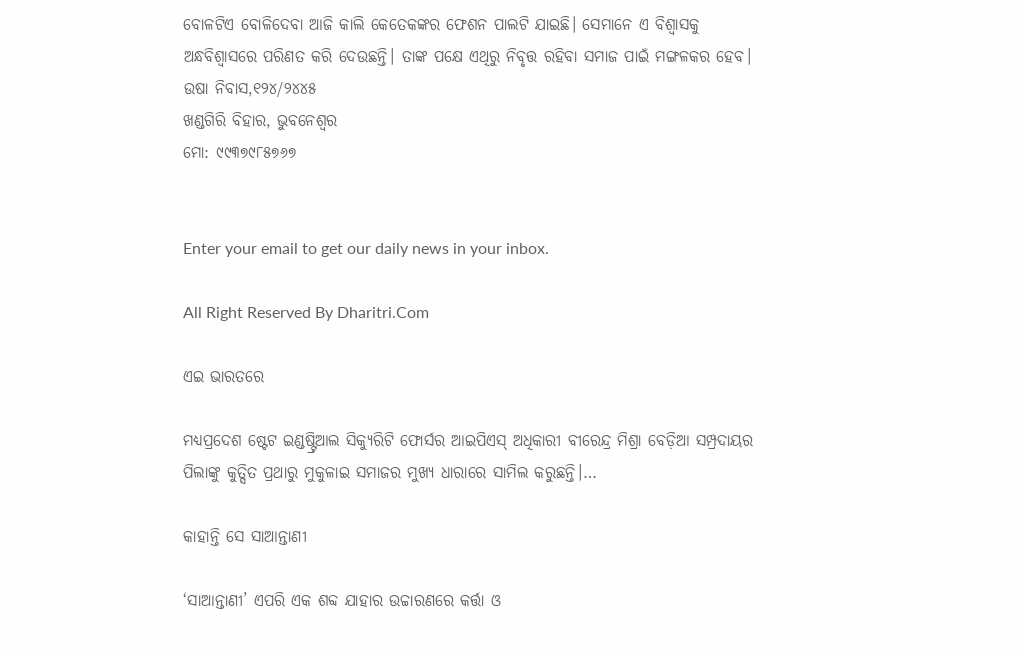ବୋଳଟିଏ ବୋଳିଦେବା ଆଜି କାଲି କେତେକଙ୍କର ଫେଶନ ପାଲଟି ଯାଇଛି। ସେମାନେ ଏ ବିଶ୍ୱାସକୁ ଅନ୍ଧବିଶ୍ୱାସରେ ପରିଣତ କରି ଦେଉଛନ୍ତି। ତାଙ୍କ ପକ୍ଷେ ଏଥିରୁ ନିବୃତ୍ତ ରହିବା ସମାଜ ପାଇଁ ମଙ୍ଗଳକର ହେବ।
ଉଷା ନିବାସ,୧୨୪/୨୪୪୫
ଖଣ୍ଡଗିରି ବିହାର, ଭୁବନେଶ୍ୱର
ମୋ: ୯୯୩୭୯୮୫୭୬୭


Enter your email to get our daily news in your inbox.

All Right Reserved By Dharitri.Com

ଏଇ ଭାରତରେ

ମଧ୍ୟପ୍ରଦେଶ ଷ୍ଟେଟ ଇଣ୍ଡଷ୍ଟ୍ରିଆଲ ସିକ୍ୟୁରିଟି ଫୋର୍ସର ଆଇପିଏସ୍‌ ଅଧିକାରୀ ବୀରେନ୍ଦ୍ର ମିଶ୍ରା ବେଡ଼ିଆ ସମ୍ପ୍ରଦାୟର ପିଲାଙ୍କୁ କୁତ୍ସିତ ପ୍ରଥାରୁ ମୁକୁଳାଇ ସମାଜର ମୁଖ୍ୟ ଧାରାରେ ସାମିଲ କରୁଛନ୍ତି।…

କାହାନ୍ତି ସେ ସାଆନ୍ତାଣୀ

‘ସାଆନ୍ତାଣୀ’ ଏପରି ଏକ ଶବ୍ଦ ଯାହାର ଉଚ୍ଚାରଣରେ କର୍ତ୍ତା ଓ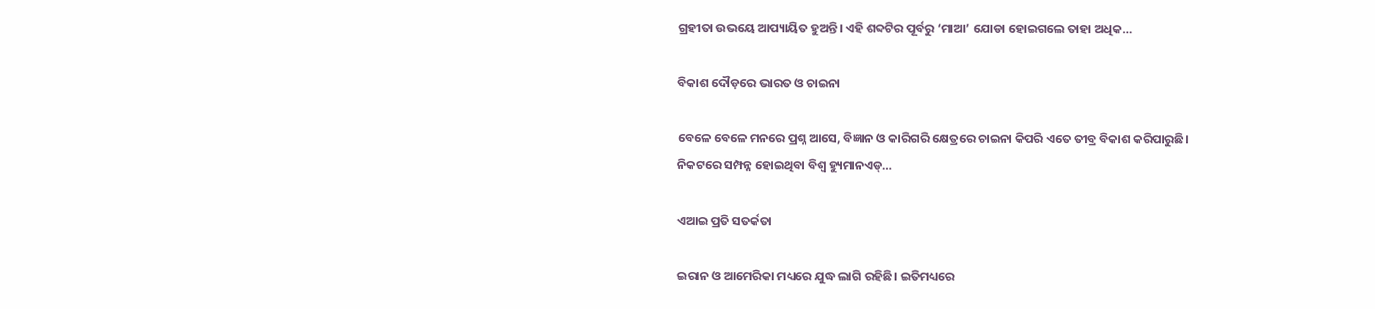ଗ୍ରହୀତା ଉଭୟେ ଆପ୍ୟାୟିତ ହୁଅନ୍ତି। ଏହି ଶବ୍ଦଟିର ପୂର୍ବରୁ ‘ମାଆ’ ଯୋଡା ହୋଇଗଲେ ତାହା ଅଧିକ…

ବିକାଶ ଦୌଡ଼ରେ ଭାରତ ଓ ଚାଇନା

ବେଳେ ବେଳେ ମନରେ ପ୍ରଶ୍ନ ଆସେ, ବିଜ୍ଞାନ ଓ କାରିଗରି କ୍ଷେତ୍ରରେ ଚାଇନା କିପରି ଏତେ ତୀବ୍ର ବିକାଶ କରିପାରୁଛି। ନିକଟରେ ସମ୍ପନ୍ନ ହୋଇଥିବା ବିଶ୍ୱ ହ୍ୟୁମାନଏଡ୍‌…

ଏଆଇ ପ୍ରତି ସତର୍କତା

ଇରାନ ଓ ଆମେରିକା ମଧ୍ୟରେ ଯୁଦ୍ଧ ଲାଗି ରହିଛି। ଇତିମଧ୍ୟରେ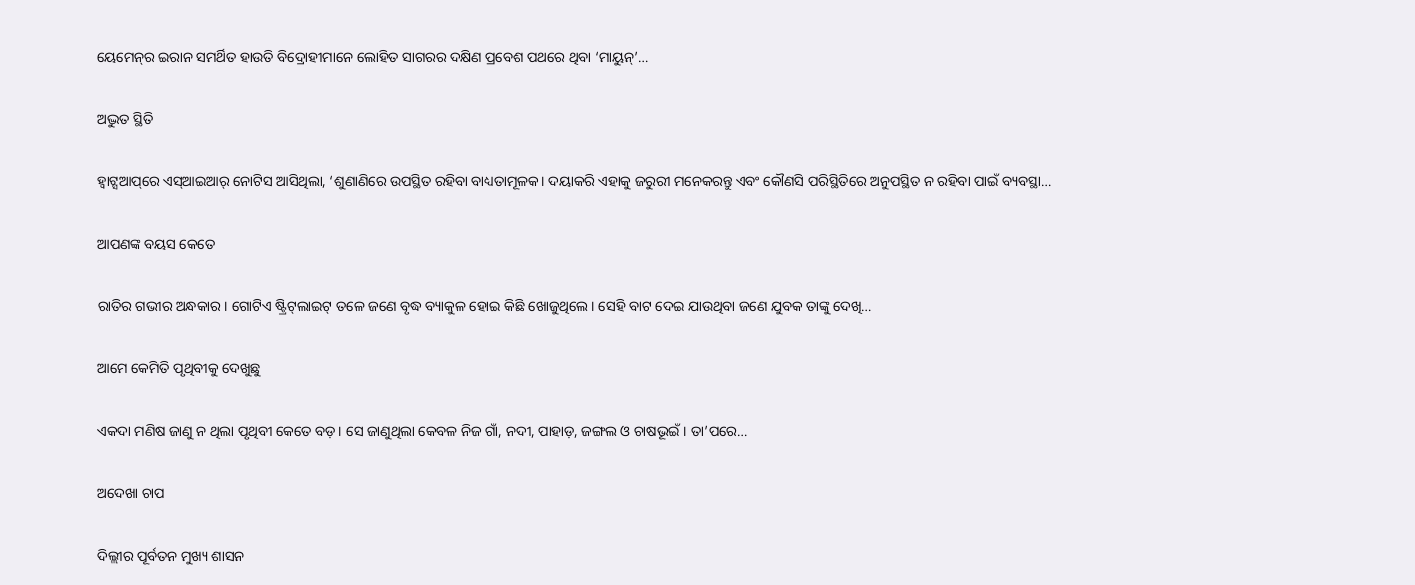ୟେମେନ୍‌ର ଇରାନ ସମର୍ଥିତ ହାଉତି ବିଦ୍ରୋହୀମାନେ ଲୋହିତ ସାଗରର ଦକ୍ଷିଣ ପ୍ରବେଶ ପଥରେ ଥିବା ‘ମାୟୁନ୍‌’…

ଅଦ୍ଭୁତ ସ୍ଥିତି

ହ୍ୱାଟ୍ସଆପ୍‌ରେ ଏସ୍‌ଆଇଆର୍‌ ନୋଟିସ ଆସିଥିଲା, ‘ଶୁଣାଣିରେ ଉପସ୍ଥିତ ରହିବା ବାଧ୍ୟତାମୂଳକ। ଦୟାକରି ଏହାକୁ ଜରୁରୀ ମନେକରନ୍ତୁ ଏବଂ କୌଣସି ପରିସ୍ଥିତିରେ ଅନୁପସ୍ଥିତ ନ ରହିବା ପାଇଁ ବ୍ୟବସ୍ଥା…

ଆପଣଙ୍କ ବୟସ କେତେ

ରାତିର ଗଭୀର ଅନ୍ଧକାର। ଗୋଟିଏ ଷ୍ଟ୍ରିଟ୍‌ଲାଇଟ୍‌ ତଳେ ଜଣେ ବୃଦ୍ଧ ବ୍ୟାକୁଳ ହୋଇ କିଛି ଖୋଜୁଥିଲେ। ସେହି ବାଟ ଦେଇ ଯାଉଥିବା ଜଣେ ଯୁବକ ତାଙ୍କୁ ଦେଖି…

ଆମେ କେମିତି ପୃଥିବୀକୁ ଦେଖୁଛୁ

ଏକଦା ମଣିଷ ଜାଣୁ ନ ଥିଲା ପୃଥିବୀ କେତେ ବଡ଼। ସେ ଜାଣୁଥିଲା କେବଳ ନିଜ ଗାଁ, ନଦୀ, ପାହାଡ଼, ଜଙ୍ଗଲ ଓ ଚାଷଭୂଇଁ । ତା’ପରେ…

ଅଦେଖା ଚାପ

ଦିଲ୍ଲୀର ପୂର୍ବତନ ମୁଖ୍ୟ ଶାସନ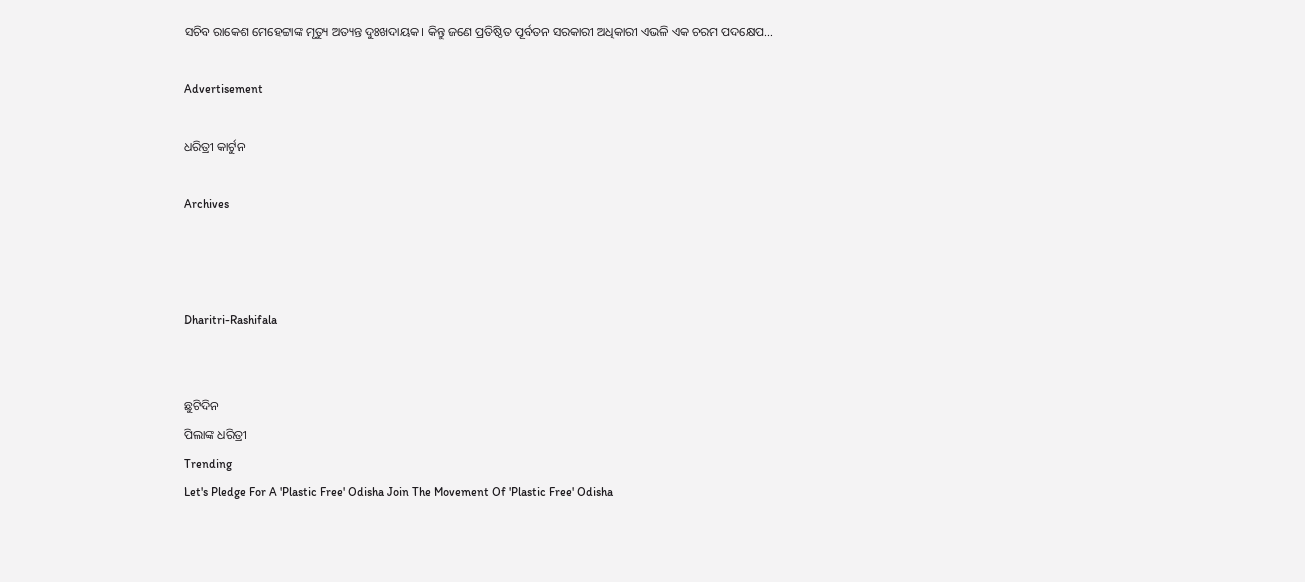ସଚିବ ରାକେଶ ମେହେଟ୍ଟାଙ୍କ ମୃତ୍ୟୁ ଅତ୍ୟନ୍ତ ଦୁଃଖଦାୟକ। କିନ୍ତୁ ଜଣେ ପ୍ରତିଷ୍ଠିତ ପୂର୍ବତନ ସରକାରୀ ଅଧିକାରୀ ଏଭଳି ଏକ ଚରମ ପଦକ୍ଷେପ…

Advertisement

ଧରିତ୍ରୀ କାର୍ଟୁନ

Archives



Dharitri-Rashifala


ଛୁଟିଦିନ
ପିଲାଙ୍କ ଧରିତ୍ରୀ
Trending
Let's Pledge For A 'Plastic Free' Odisha Join The Movement Of 'Plastic Free' Odisha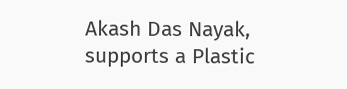Akash Das Nayak, supports a Plastic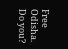Free Odisha. Do you?